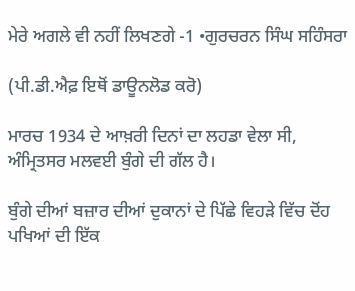ਮੇਰੇ ਅਗਲੇ ਵੀ ਨਹੀਂ ਲਿਖਣਗੇ -1 •ਗੁਰਚਰਨ ਸਿੰਘ ਸਹਿੰਸਰਾ

(ਪੀ.ਡੀ.ਐਫ਼ ਇਥੋਂ ਡਾਊਨਲੋਡ ਕਰੋ)

ਮਾਰਚ 1934 ਦੇ ਆਖ਼ਰੀ ਦਿਨਾਂ ਦਾ ਲਹਡਾ ਵੇਲਾ ਸੀ, ਅੰਮ੍ਰਿਤਸਰ ਮਲਵਈ ਬੁੰਗੇ ਦੀ ਗੱਲ ਹੈ।

ਬੁੰਗੇ ਦੀਆਂ ਬਜ਼ਾਰ ਦੀਆਂ ਦੁਕਾਨਾਂ ਦੇ ਪਿੱਛੇ ਵਿਹੜੇ ਵਿੱਚ ਦੋਂਹ ਪਖਿਆਂ ਦੀ ਇੱਕ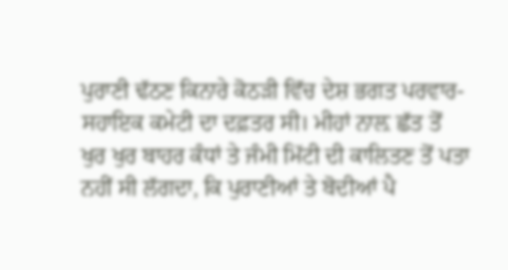ਪੁਰਾਣੀ ਢੱਠਣ ਕਿਨਾਰੇ ਕੋਠੜੀ ਵਿੱਚ ਦੇਸ਼ ਭਗਤ ਪਰਵਾਰ-ਸਹਾਇਕ ਕਮੇਟੀ ਦਾ ਦਫ਼ਤਰ ਸੀ। ਮੀਹਾਂ ਨਾਲ਼ ਛੱਤ ਤੋਂ ਖੁਰ ਖੁਰ ਬਾਹਰ ਕੰਧਾਂ ਤੇ ਜੰਮੀ ਮਿੱਟੀ ਦੀ ਕਾਲਿਤਣ ਤੋਂ ਪਤਾ ਨਹੀਂ ਸੀ ਲੱਗਦਾ, ਕਿ ਪੁਰਾਣੀਆਂ ਤੇ ਬੋਦੀਆਂ ਪੈ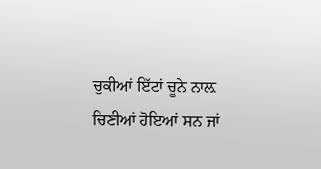ਚੁਕੀਆਂ ਇੱਟਾਂ ਚੂਨੇ ਨਾਲ਼ ਚਿਣੀਆਂ ਹੋਇਆਂ ਸਨ ਜਾਂ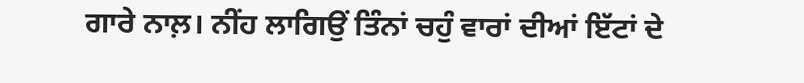ਗਾਰੇ ਨਾਲ਼। ਨੀਂਹ ਲਾਗਿਉਂ ਤਿੰਨਾਂ ਚਹੁੰ ਵਾਰਾਂ ਦੀਆਂ ਇੱਟਾਂ ਦੇ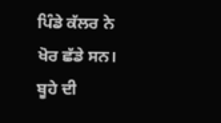ਪਿੰਡੇ ਕੱਲਰ ਨੇ ਖੋਰ ਛੱਡੇ ਸਨ। ਬੂਹੇ ਦੀ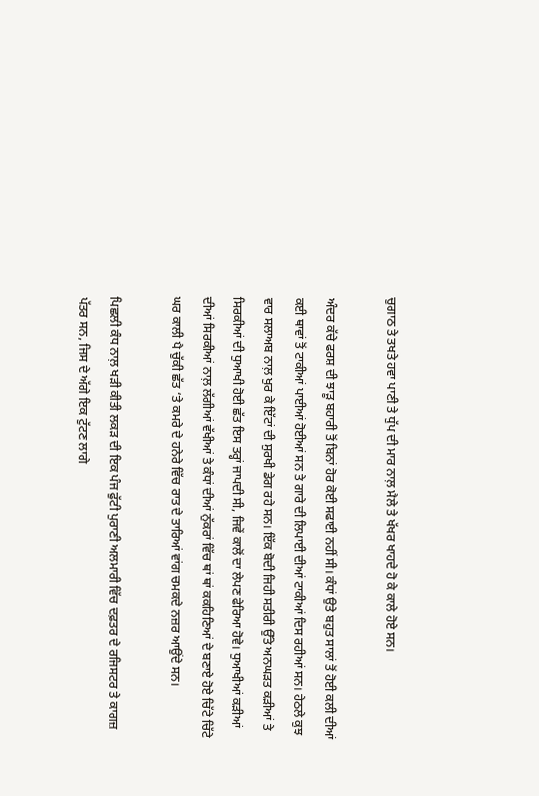ਚੁਗਾਠ ਤੇ ਤਖਤੇ ਹਵਾ ਪਾਣੀ ਤੇ ਧੁੱਪ ਦੀ ਮਾਰ ਨਾਲ਼ ਮੈਲੇ ਤੇ ਖੱਖਰ ਖਾਹਦੇ ਹੋ ਕੇ ਕਾਲੇ ਹੋਏ ਸਨ।

ਅੰਦਰ ਕੱਚੇ ਫਰਸ਼ ਦੀ ਝਾੜੂ ਬਹਾਰੀ ਤੋਂ ਬਿਨਾਂ ਹੋਰ ਕੋਈ ਸਫਾਈ ਨਹੀਂ ਸੀ। ਕੰਧਾਂ ਉਤੇ ਬਹੁਤ ਸਾਲਾਂ ਤੋਂ ਹੋਈ ਕਲੀ ਦੀਆਂ ਕਈ ਥਾਵਾਂ ਤੋਂ ਟਾਕੀਆਂ ਪਾਈਆਂ ਹੋਈਆਂ ਸਨ ਤੇ ਗਾਰੇ ਦੀ ਲਿਪਾਈ ਦੀਆਂ ਟਾਕੀਆਂ ਦਿਸ ਰਹੀਆਂ ਸਨ। ਹੇਠਲੇ ਕੁਝ ਵਾਰ ਸਲਾਅਬ ਨਾਲ਼ ਖੁਰ ਕੇ ਇੱਟਾਂ ਦੀ ਸੁਰਖੀ ਡੇਗ ਰਹੇ ਸਨ। ਇੱਕ ਬੋਦੀ ਜਿਹੀ ਸਤੀਰੀ ਉੱਤੇ ਅਨਘੜਤ ਕੜੀਆਂ ਤੇ ਸਿਰਕੀਆਂ ਦੀ ਧੁਆਖੀ ਹੋਈ ਛੱਤ ਇਸ ਤਰ੍ਹਾਂ ਜਾਪਦੀ ਸੀ, ਜਿਵੇਂ ਕਾਲੋਂ ਦਾ ਲੇਪਣ ਫੇਰਿਆ ਹੋਵੇ। ਧੁਆਖੀਆਂ ਕੜੀਆਂ ਦੀਆਂ ਸਿਰਕੀਆਂ ਨਾਲ਼ ਲੱਗੀਆਂ ਵੱਖੀਆਂ ਤੇ ਕੰਧਾਂ ਦੀਆਂ ਨੁੱਕਰਾਂ ਵਿੱਚ ਥਾਂ ਥਾਂ ਕਕਹਿਣਿਆਂ ਦੇ ਬਣਾਏ ਹੋਏ ਚਿੱਟੇ ਚਿੱਟੇ ਘਰ ਕਾਲੀ ਪੈ ਚੁੱਕੀ ਛੱਤ ‘ਤੇ ਕਮਰੇ ਦੇ ਹਨੇਰੇ ਵਿੱਚ ਰਾਤ ਦੇ ਤਾਰਿਆਂ ਵਾਂਗ ਚਮਕਦੇ ਨਜ਼ਰ ਆਉਂਦੇ ਸਨ।

ਪਿਛਲੀ ਕੰਧ ਨਾਲ਼ ਖੜੀ ਕੀਤੀ ਲਕੜ ਦੀ ਇਕ ਪੰਜ ਫੁੱਟੀ ਪੁਰਾਣੀ ਅਲਮਾਰੀ ਵਿੱਚ ਦਫ਼ਤਰ ਦੇ ਰਜਿਸਟਰ ਤੇ ਕਾਗਜ਼ ਪੱਤਰ ਸਨ, ਜਿਸ ਦੇ ਅੱਗੇ ਇਕ ਟੁੱਟਣ ਲਾਗੇ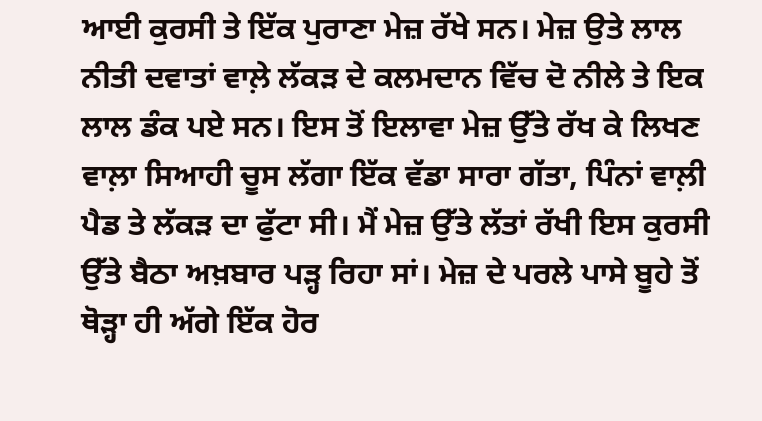ਆਈ ਕੁਰਸੀ ਤੇ ਇੱਕ ਪੁਰਾਣਾ ਮੇਜ਼ ਰੱਖੇ ਸਨ। ਮੇਜ਼ ਉਤੇ ਲਾਲ ਨੀਤੀ ਦਵਾਤਾਂ ਵਾਲ਼ੇ ਲੱਕੜ ਦੇ ਕਲਮਦਾਨ ਵਿੱਚ ਦੋ ਨੀਲੇ ਤੇ ਇਕ ਲਾਲ ਡੰਕ ਪਏ ਸਨ। ਇਸ ਤੋਂ ਇਲਾਵਾ ਮੇਜ਼ ਉੱਤੇ ਰੱਖ ਕੇ ਲਿਖਣ ਵਾਲ਼ਾ ਸਿਆਹੀ ਚੂਸ ਲੱਗਾ ਇੱਕ ਵੱਡਾ ਸਾਰਾ ਗੱਤਾ, ਪਿੰਨਾਂ ਵਾਲ਼ੀ ਪੈਡ ਤੇ ਲੱਕੜ ਦਾ ਫੁੱਟਾ ਸੀ। ਮੈਂ ਮੇਜ਼ ਉੱਤੇ ਲੱਤਾਂ ਰੱਖੀ ਇਸ ਕੁਰਸੀ ਉੱਤੇ ਬੈਠਾ ਅਖ਼ਬਾਰ ਪੜ੍ਹ ਰਿਹਾ ਸਾਂ। ਮੇਜ਼ ਦੇ ਪਰਲੇ ਪਾਸੇ ਬੂਹੇ ਤੋਂ ਥੋੜ੍ਹਾ ਹੀ ਅੱਗੇ ਇੱਕ ਹੋਰ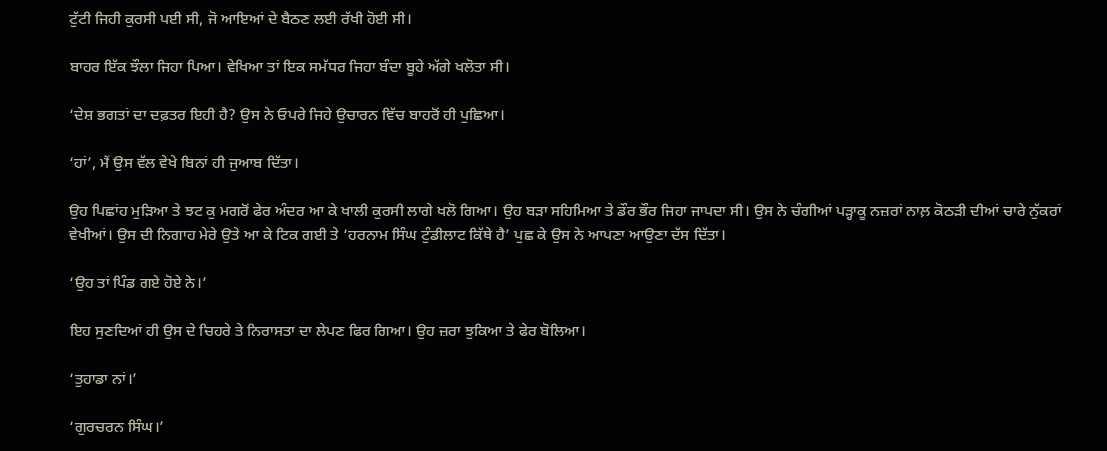ਟੁੱਟੀ ਜਿਹੀ ਕੁਰਸੀ ਪਈ ਸੀ, ਜੋ ਆਇਆਂ ਦੇ ਬੈਠਣ ਲਈ ਰੱਖੀ ਹੋਈ ਸੀ।

ਬਾਹਰ ਇੱਕ ਝੌਲਾ ਜਿਹਾ ਪਿਆ। ਵੇਖਿਆ ਤਾਂ ਇਕ ਸਮੱਧਰ ਜਿਹਾ ਬੰਦਾ ਬੂਹੇ ਅੱਗੇ ਖਲੋਤਾ ਸੀ।

‘ਦੇਸ਼ ਭਗਤਾਂ ਦਾ ਦਫ਼ਤਰ ਇਹੀ ਹੈ? ਉਸ ਨੇ ਓਪਰੇ ਜਿਹੇ ਉਚਾਰਨ ਵਿੱਚ ਬਾਹਰੋਂ ਹੀ ਪੁਛਿਆ।

‘ਹਾਂ’, ਮੈਂ ਉਸ ਵੱਲ ਵੇਖੇ ਬਿਨਾਂ ਹੀ ਜੁਆਬ ਦਿੱਤਾ।

ਉਹ ਪਿਛਾਂਹ ਮੁੜਿਆ ਤੇ ਝਟ ਕੁ ਮਗਰੋਂ ਫੇਰ ਅੰਦਰ ਆ ਕੇ ਖਾਲੀ ਕੁਰਸੀ ਲਾਗੇ ਖਲੋ ਗਿਆ। ਉਹ ਬੜਾ ਸਹਿਮਿਆ ਤੇ ਡੌਰ ਭੌਰ ਜਿਹਾ ਜਾਪਦਾ ਸੀ। ਉਸ ਨੇ ਚੰਗੀਆਂ ਪੜ੍ਹਾਕੂ ਨਜ਼ਰਾਂ ਨਾਲ਼ ਕੋਠੜੀ ਦੀਆਂ ਚਾਰੇ ਨੁੱਕਰਾਂ ਵੇਖੀਆਂ। ਉਸ ਦੀ ਨਿਗਾਹ ਮੇਰੇ ਉਤੇ ਆ ਕੇ ਟਿਕ ਗਈ ਤੇ ‘ਹਰਨਾਮ ਸਿੰਘ ਟੁੰਡੀਲਾਟ ਕਿੱਥੇ ਹੈ’ ਪੁਛ ਕੇ ਉਸ ਨੇ ਆਪਣਾ ਆਉਣਾ ਦੱਸ ਦਿੱਤਾ।

‘ਉਹ ਤਾਂ ਪਿੰਡ ਗਏ ਹੋਏ ਨੇ।’

ਇਹ ਸੁਣਦਿਆਂ ਹੀ ਉਸ ਦੇ ਚਿਹਰੇ ਤੇ ਨਿਰਾਸਤਾ ਦਾ ਲੇਪਣ ਫਿਰ ਗਿਆ। ਉਹ ਜ਼ਰਾ ਝੁਕਿਆ ਤੇ ਫੇਰ ਬੋਲਿਆ।

‘ਤੁਹਾਡਾ ਨਾਂ।’

‘ਗੁਰਚਰਨ ਸਿੰਘ।’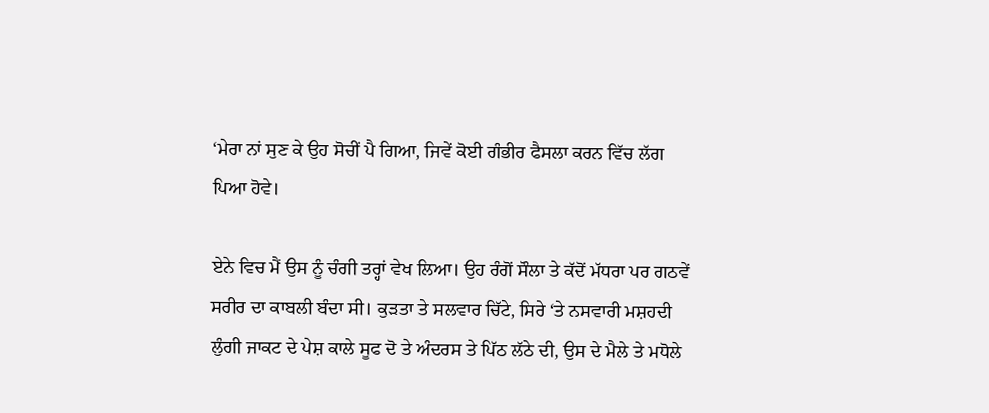‘ਮੇਰਾ ਨਾਂ ਸੁਣ ਕੇ ਉਹ ਸੋਚੀਂ ਪੈ ਗਿਆ, ਜਿਵੇਂ ਕੋਈ ਗੰਭੀਰ ਫੈਸਲਾ ਕਰਨ ਵਿੱਚ ਲੱਗ ਪਿਆ ਹੋਵੇ।

ਏਨੇ ਵਿਚ ਮੈਂ ਉਸ ਨੂੰ ਚੰਗੀ ਤਰ੍ਹਾਂ ਵੇਖ ਲਿਆ। ਉਹ ਰੰਗੋਂ ਸੌਲਾ ਤੇ ਕੱਦੋਂ ਮੱਧਰਾ ਪਰ ਗਠਵੇਂ ਸਰੀਰ ਦਾ ਕਾਬਲੀ ਬੰਦਾ ਸੀ। ਕੁੜਤਾ ਤੇ ਸਲਵਾਰ ਚਿੱਟੇ, ਸਿਰੇ ‘ਤੇ ਨਸਵਾਰੀ ਮਸ਼ਹਦੀ ਲੁੰਗੀ ਜਾਕਟ ਦੇ ਪੇਸ਼ ਕਾਲੇ ਸੂਫ ਦੋ ਤੇ ਅੰਦਰਸ ਤੇ ਪਿੱਠ ਲੱਠੇ ਦੀ, ਉਸ ਦੇ ਮੈਲੇ ਤੇ ਮਧੋਲੇ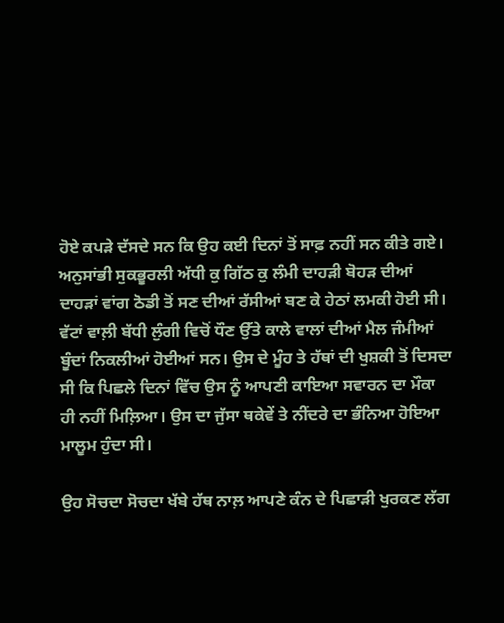ਹੋਏ ਕਪੜੇ ਦੱਸਦੇ ਸਨ ਕਿ ਉਹ ਕਈ ਦਿਨਾਂ ਤੋਂ ਸਾਫ਼ ਨਹੀਂ ਸਨ ਕੀਤੇ ਗਏ। ਅਨੁਸਾਂਭੀ ਸੁਕਭੂਰਲੀ ਅੱਧੀ ਕੁ ਗਿੱਠ ਕੁ ਲੰਮੀ ਦਾਹੜੀ ਬੋਹੜ ਦੀਆਂ ਦਾਹੜਾਂ ਵਾਂਗ ਠੋਡੀ ਤੋਂ ਸਣ ਦੀਆਂ ਰੱਸੀਆਂ ਬਣ ਕੇ ਹੇਠਾਂ ਲਮਕੀ ਹੋਈ ਸੀ। ਵੱਟਾਂ ਵਾਲ਼ੀ ਬੱਧੀ ਲੁੰਗੀ ਵਿਚੋਂ ਧੌਣ ਉੱਤੇ ਕਾਲੇ ਵਾਲਾਂ ਦੀਆਂ ਮੈਲ ਜੰਮੀਆਂ ਬੂੰਦਾਂ ਨਿਕਲੀਆਂ ਹੋਈਆਂ ਸਨ। ਉਸ ਦੇ ਮੂੰਹ ਤੇ ਹੱਥਾਂ ਦੀ ਖੁਸ਼ਕੀ ਤੋਂ ਦਿਸਦਾ ਸੀ ਕਿ ਪਿਛਲੇ ਦਿਨਾਂ ਵਿੱਚ ਉਸ ਨੂੰ ਆਪਣੀ ਕਾਇਆ ਸਵਾਰਨ ਦਾ ਮੌਕਾ ਹੀ ਨਹੀਂ ਮਿਲ਼ਿਆ। ਉਸ ਦਾ ਜੁੱਸਾ ਥਕੇਵੇਂ ਤੇ ਨੀਂਦਰੇ ਦਾ ਭੰਨਿਆ ਹੋਇਆ ਮਾਲੂਮ ਹੁੰਦਾ ਸੀ।

ਉਹ ਸੋਚਦਾ ਸੋਚਦਾ ਖੱਬੇ ਹੱਥ ਨਾਲ਼ ਆਪਣੇ ਕੰਨ ਦੇ ਪਿਛਾੜੀ ਖੁਰਕਣ ਲੱਗ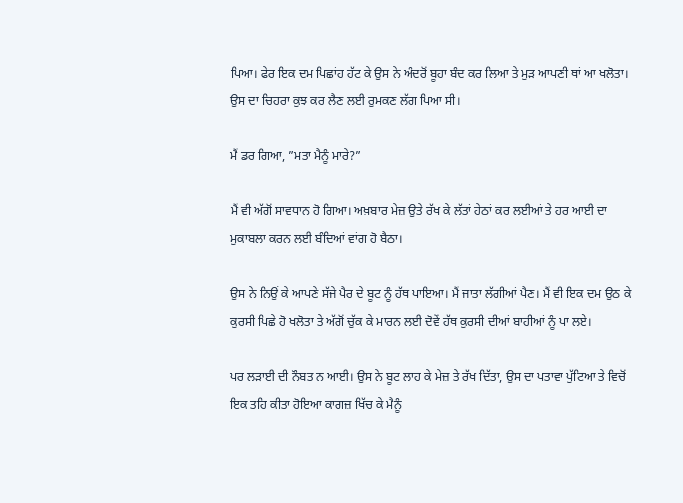ਪਿਆ। ਫੇਰ ਇਕ ਦਮ ਪਿਛਾਂਹ ਹੱਟ ਕੇ ਉਸ ਨੇ ਅੰਦਰੋਂ ਬੂਹਾ ਬੰਦ ਕਰ ਲਿਆ ਤੇ ਮੁੜ ਆਪਣੀ ਥਾਂ ਆ ਖਲੋਤਾ। ਉਸ ਦਾ ਚਿਹਰਾ ਕੁਝ ਕਰ ਲੈਣ ਲਈ ਰੁਮਕਣ ਲੱਗ ਪਿਆ ਸੀ।

ਮੈਂ ਡਰ ਗਿਆ, ”ਮਤਾ ਮੈਨੂੰ ਮਾਰੇ?”

ਮੈਂ ਵੀ ਅੱਗੋਂ ਸਾਵਧਾਨ ਹੋ ਗਿਆ। ਅਖ਼ਬਾਰ ਮੇਜ਼ ਉਤੇ ਰੱਖ ਕੇ ਲੱਤਾਂ ਹੇਠਾਂ ਕਰ ਲਈਆਂ ਤੇ ਹਰ ਆਈ ਦਾ ਮੁਕਾਬਲਾ ਕਰਨ ਲਈ ਬੰਦਿਆਂ ਵਾਂਗ ਹੋ ਬੈਠਾ।

ਉਸ ਨੇ ਨਿਉਂ ਕੇ ਆਪਣੇ ਸੱਜੇ ਪੈਰ ਦੇ ਬੂਟ ਨੂੰ ਹੱਥ ਪਾਇਆ। ਮੈਂ ਜਾਤਾ ਲੱਗੀਆਂ ਪੈਣ। ਮੈਂ ਵੀ ਇਕ ਦਮ ਉਠ ਕੇ ਕੁਰਸੀ ਪਿਛੇ ਹੋ ਖਲੋਤਾ ਤੇ ਅੱਗੋਂ ਚੁੱਕ ਕੇ ਮਾਰਨ ਲਈ ਦੋਵੇਂ ਹੱਥ ਕੁਰਸੀ ਦੀਆਂ ਬਾਹੀਆਂ ਨੂੰ ਪਾ ਲਏ।

ਪਰ ਲੜਾਈ ਦੀ ਨੌਬਤ ਨ ਆਈ। ਉਸ ਨੇ ਬੂਟ ਲਾਹ ਕੇ ਮੇਜ਼ ਤੇ ਰੱਖ ਦਿੱਤਾ, ਉਸ ਦਾ ਪਤਾਵਾ ਪੁੱਟਿਆ ਤੇ ਵਿਚੋਂ ਇਕ ਤਹਿ ਕੀਤਾ ਹੋਇਆ ਕਾਗਜ਼ ਖਿੱਚ ਕੇ ਮੈਨੂੰ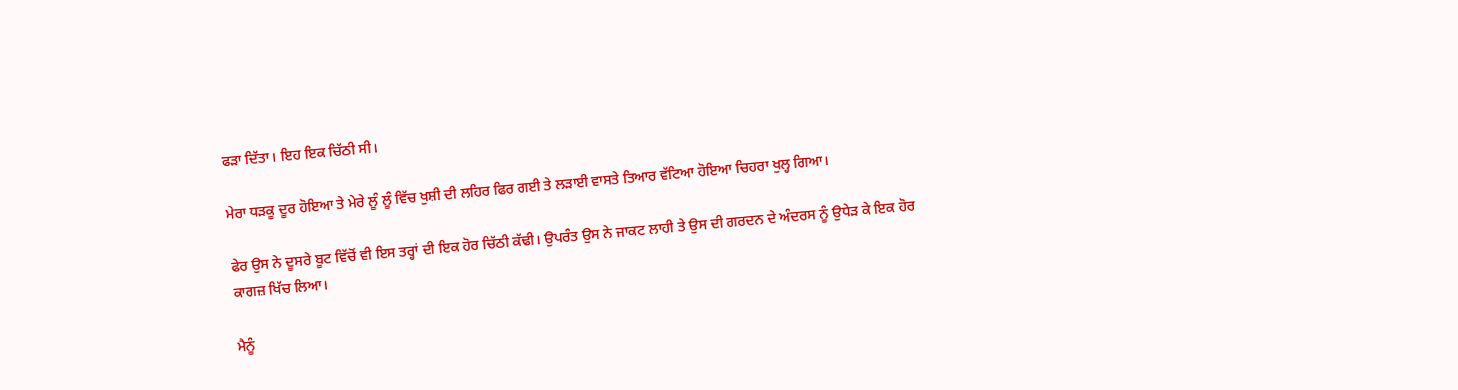ਫੜਾ ਦਿੱਤਾ। ਇਹ ਇਕ ਚਿੱਠੀ ਸੀ।

ਮੇਰਾ ਧੜਕੂ ਦੂਰ ਹੋਇਆ ਤੇ ਮੇਰੇ ਲੂੰ ਲੂੰ ਵਿੱਚ ਖੁਸ਼ੀ ਦੀ ਲਹਿਰ ਫਿਰ ਗਈ ਤੇ ਲੜਾਈ ਵਾਸਤੇ ਤਿਆਰ ਵੱਟਿਆ ਹੋਇਆ ਚਿਹਰਾ ਖੁਲ੍ਹ ਗਿਆ।

ਫੇਰ ਉਸ ਨੇ ਦੂਸਰੇ ਬੂਟ ਵਿੱਚੋਂ ਵੀ ਇਸ ਤਰ੍ਹਾਂ ਦੀ ਇਕ ਹੋਰ ਚਿੱਠੀ ਕੱਢੀ। ਉਪਰੰਤ ਉਸ ਨੇ ਜਾਕਟ ਲਾਹੀ ਤੇ ਉਸ ਦੀ ਗਰਦਨ ਦੇ ਅੰਦਰਸ ਨੂੰ ਉਧੇੜ ਕੇ ਇਕ ਹੋਰ ਕਾਗਜ਼ ਖਿੱਚ ਲਿਆ।

ਮੈਨੂੰ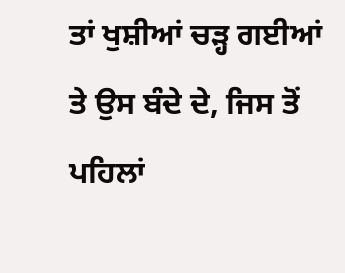ਤਾਂ ਖੁਸ਼ੀਆਂ ਚੜ੍ਹ ਗਈਆਂ ਤੇ ਉਸ ਬੰਦੇ ਦੇ, ਜਿਸ ਤੋਂ ਪਹਿਲਾਂ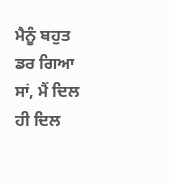ਮੈਨੂੰ ਬਹੁਤ ਡਰ ਗਿਆ ਸਾਂ, ਮੈਂ ਦਿਲ ਹੀ ਦਿਲ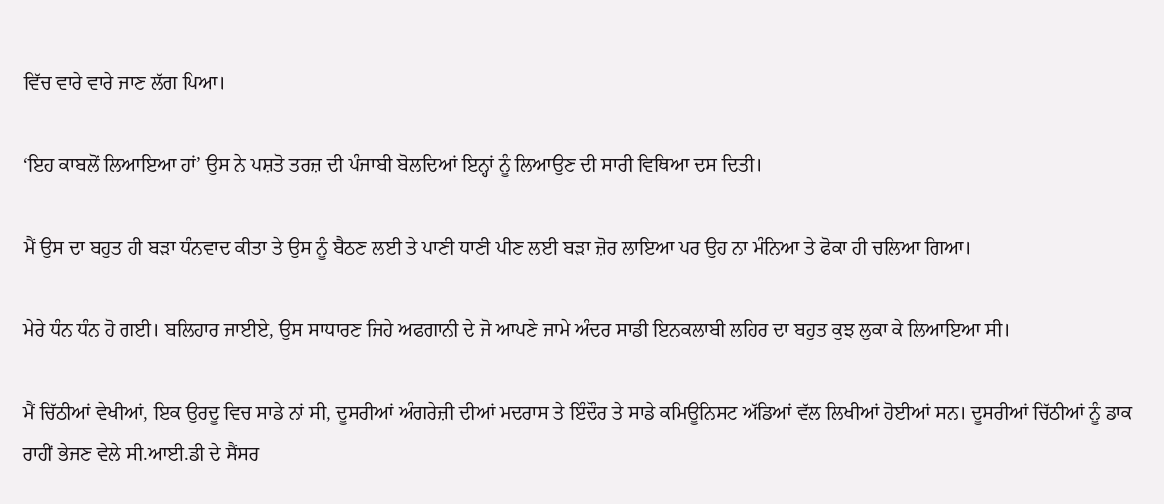ਵਿੱਚ ਵਾਰੇ ਵਾਰੇ ਜਾਣ ਲੱਗ ਪਿਆ।

‘ਇਹ ਕਾਬਲੋਂ ਲਿਆਇਆ ਹਾਂ’ ਉਸ ਨੇ ਪਸ਼ਤੋ ਤਰਜ਼ ਦੀ ਪੰਜਾਬੀ ਬੋਲਦਿਆਂ ਇਨ੍ਹਾਂ ਨੂੰ ਲਿਆਉਣ ਦੀ ਸਾਰੀ ਵਿਥਿਆ ਦਸ ਦਿਤੀ।

ਮੈਂ ਉਸ ਦਾ ਬਹੁਤ ਹੀ ਬੜਾ ਧੰਨਵਾਦ ਕੀਤਾ ਤੇ ਉਸ ਨੂੰ ਬੈਠਣ ਲਈ ਤੇ ਪਾਣੀ ਧਾਣੀ ਪੀਣ ਲਈ ਬੜਾ ਜ਼ੋਰ ਲਾਇਆ ਪਰ ਉਹ ਨਾ ਮੰਨਿਆ ਤੇ ਫੋਕਾ ਹੀ ਚਲਿਆ ਗਿਆ।

ਮੇਰੇ ਧੰਨ ਧੰਨ ਹੋ ਗਈ। ਬਲਿਹਾਰ ਜਾਈਏ, ਉਸ ਸਾਧਾਰਣ ਜਿਹੇ ਅਫਗਾਨੀ ਦੇ ਜੋ ਆਪਣੇ ਜਾਮੇ ਅੰਦਰ ਸਾਡੀ ਇਨਕਲਾਬੀ ਲਹਿਰ ਦਾ ਬਹੁਤ ਕੁਝ ਲੁਕਾ ਕੇ ਲਿਆਇਆ ਸੀ।

ਮੈਂ ਚਿੱਠੀਆਂ ਵੇਖੀਆਂ, ਇਕ ਉਰਦੂ ਵਿਚ ਸਾਡੇ ਨਾਂ ਸੀ, ਦੂਸਰੀਆਂ ਅੰਗਰੇਜ਼ੀ ਦੀਆਂ ਮਦਰਾਸ ਤੇ ਇੰਦੌਰ ਤੇ ਸਾਡੇ ਕਮਿਊਨਿਸਟ ਅੱਡਿਆਂ ਵੱਲ ਲਿਖੀਆਂ ਹੋਈਆਂ ਸਨ। ਦੂਸਰੀਆਂ ਚਿੱਠੀਆਂ ਨੂੰ ਡਾਕ ਰਾਹੀਂ ਭੇਜਣ ਵੇਲੇ ਸੀ.ਆਈ.ਡੀ ਦੇ ਸੈਂਸਰ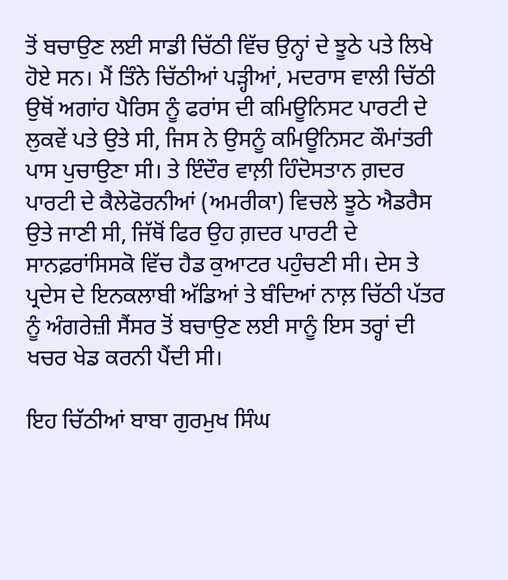ਤੋਂ ਬਚਾਉਣ ਲਈ ਸਾਡੀ ਚਿੱਠੀ ਵਿੱਚ ਉਨ੍ਹਾਂ ਦੇ ਝੂਠੇ ਪਤੇ ਲਿਖੇ ਹੋਏ ਸਨ। ਮੈਂ ਤਿੰਨੇ ਚਿੱਠੀਆਂ ਪੜ੍ਹੀਆਂ, ਮਦਰਾਸ ਵਾਲੀ ਚਿੱਠੀ ਉਥੋਂ ਅਗਾਂਹ ਪੈਰਿਸ ਨੂੰ ਫਰਾਂਸ ਦੀ ਕਮਿਊਨਿਸਟ ਪਾਰਟੀ ਦੇ ਲੁਕਵੇਂ ਪਤੇ ਉਤੇ ਸੀ, ਜਿਸ ਨੇ ਉਸਨੂੰ ਕਮਿਊਨਿਸਟ ਕੌਮਾਂਤਰੀ ਪਾਸ ਪੁਚਾਉਣਾ ਸੀ। ਤੇ ਇੰਦੌਰ ਵਾਲ਼ੀ ਹਿੰਦੋਸਤਾਨ ਗ਼ਦਰ ਪਾਰਟੀ ਦੇ ਕੈਲੇਫੋਰਨੀਆਂ (ਅਮਰੀਕਾ) ਵਿਚਲੇ ਝੂਠੇ ਐਡਰੈਸ ਉਤੇ ਜਾਣੀ ਸੀ, ਜਿੱਥੋਂ ਫਿਰ ਉਹ ਗ਼ਦਰ ਪਾਰਟੀ ਦੇ ਸਾਨਫ਼ਰਾਂਸਿਸਕੋ ਵਿੱਚ ਹੈਡ ਕੁਆਟਰ ਪਹੁੰਚਣੀ ਸੀ। ਦੇਸ ਤੇ ਪ੍ਰਦੇਸ ਦੇ ਇਨਕਲਾਬੀ ਅੱਡਿਆਂ ਤੇ ਬੰਦਿਆਂ ਨਾਲ਼ ਚਿੱਠੀ ਪੱਤਰ ਨੂੰ ਅੰਗਰੇਜ਼ੀ ਸੈਂਸਰ ਤੋਂ ਬਚਾਉਣ ਲਈ ਸਾਨੂੰ ਇਸ ਤਰ੍ਹਾਂ ਦੀ ਖਚਰ ਖੇਡ ਕਰਨੀ ਪੈਂਦੀ ਸੀ।

ਇਹ ਚਿੱਠੀਆਂ ਬਾਬਾ ਗੁਰਮੁਖ ਸਿੰਘ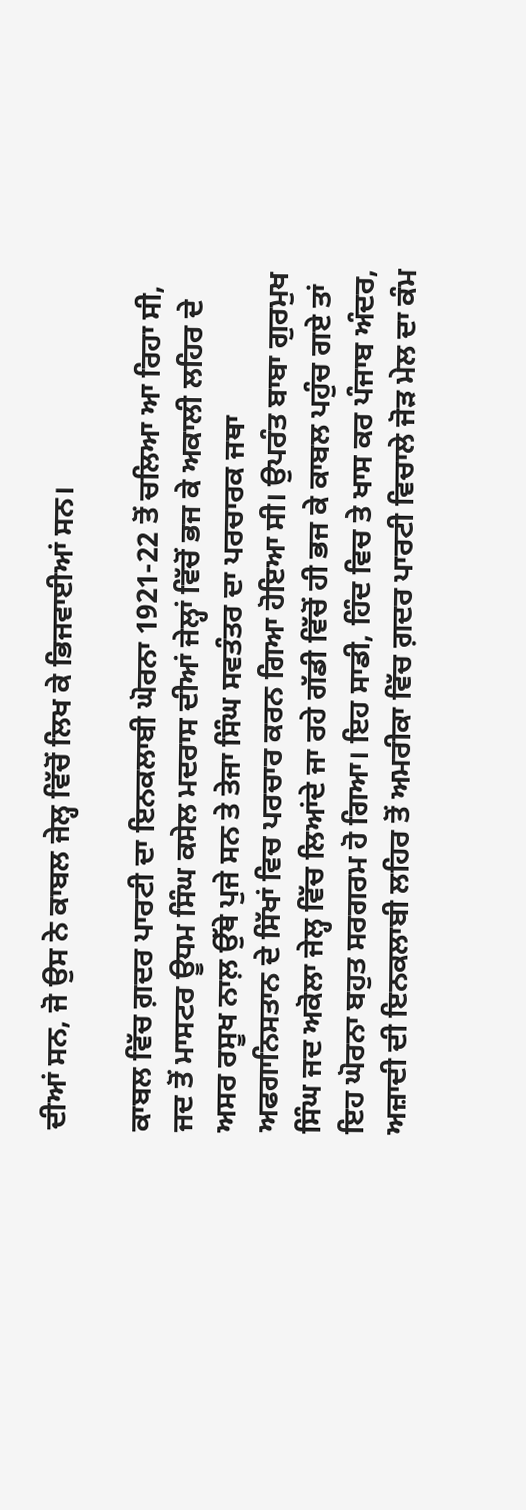ਦੀਆਂ ਸਨ, ਜੋ ਉਸ ਨੇ ਕਾਬਲ ਜੇਲ੍ਹ ਵਿੱਚੋਂ ਲਿਖ ਕੇ ਭਿਜਵਾਈਆਂ ਸਨ।

ਕਾਬਲ ਵਿੱਚ ਗ਼ਦਰ ਪਾਰਟੀ ਦਾ ਇਨਕਲਾਬੀ ਘੋਰਨਾ 1921-22 ਤੋਂ ਚਲਿਆ ਆ ਰਿਹਾ ਸੀ, ਜਦ ਤੋਂ ਮਾਸਟਰ ਊਧਮ ਸਿੰਘ ਕਸੇਲ ਮਦਰਾਸ ਦੀਆਂ ਜੇਲ੍ਹਾਂ ਵਿੱਚੋਂ ਭਜ ਕੇ ਅਕਾਲੀ ਲਹਿਰ ਦੇ ਅਸਰ ਰਸੂਖ ਨਾਲ਼ ਉੱਥੇ ਪੁਜੇ ਸਨ ਤੇ ਤੇਜਾ ਸਿੰਘ ਸਵਤੰਤਰ ਦਾ ਪਰਚਾਰਕ ਜਥਾ ਅਫਗਾਨਿਸਤਾਨ ਦੇ ਸਿੱਖਾਂ ਵਿਚ ਪਰਚਾਰ ਕਰਨ ਗਿਆ ਹੋਇਆ ਸੀ। ਉਪਰੰਤ ਬਾਬਾ ਗੁਰਮੁਖ ਸਿੰਘ ਜਦ ਅਕੋਲਾ ਜੇਲ੍ਹ ਵਿੱਚ ਲਿਆਂਦੇ ਜਾ ਰਹੇ ਗੱਡੀ ਵਿੱਚੋਂ ਹੀ ਭਜ ਕੇ ਕਾਬਲ ਪਹੁੰਚ ਗਏ ਤਾਂ ਇਹ ਘੋਰਨਾ ਬਹੁਤ ਸਰਗਰਮ ਹੋ ਗਿਆ। ਇਹ ਸਾਡੀ, ਹਿੰਦ ਵਿਚ ਤੇ ਖਾਸ ਕਰ ਪੰਜਾਬ ਅੰਦਰ, ਅਜ਼ਾਦੀ ਦੀ ਇਨਕਲਾਬੀ ਲਹਿਰ ਤੋਂ ਅਮਰੀਕਾ ਵਿੱਚ ਗ਼ਦਰ ਪਾਰਟੀ ਵਿਚਾਲੇ ਜੋੜ ਮੇਲ ਦਾ ਕੰਮ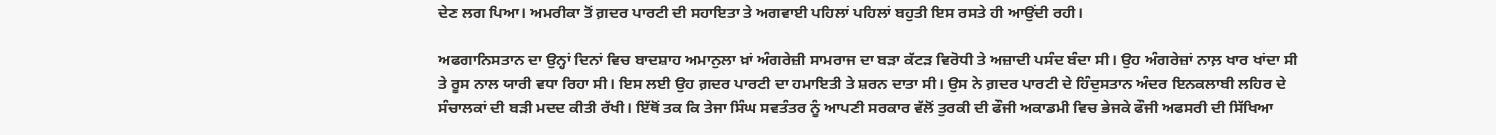ਦੇਣ ਲਗ ਪਿਆ। ਅਮਰੀਕਾ ਤੋਂ ਗ਼ਦਰ ਪਾਰਟੀ ਦੀ ਸਹਾਇਤਾ ਤੇ ਅਗਵਾਈ ਪਹਿਲਾਂ ਪਹਿਲਾਂ ਬਹੁਤੀ ਇਸ ਰਸਤੇ ਹੀ ਆਉਂਦੀ ਰਹੀ।

ਅਫਗਾਨਿਸਤਾਨ ਦਾ ਉਨ੍ਹਾਂ ਦਿਨਾਂ ਵਿਚ ਬਾਦਸ਼ਾਹ ਅਮਾਨੁਲਾ ਖ਼ਾਂ ਅੰਗਰੇਜ਼ੀ ਸਾਮਰਾਜ ਦਾ ਬੜਾ ਕੱਟੜ ਵਿਰੋਧੀ ਤੇ ਅਜ਼ਾਦੀ ਪਸੰਦ ਬੰਦਾ ਸੀ। ਉਹ ਅੰਗਰੇਜ਼ਾਂ ਨਾਲ਼ ਖਾਰ ਖਾਂਦਾ ਸੀ ਤੇ ਰੂਸ ਨਾਲ ਯਾਰੀ ਵਧਾ ਰਿਹਾ ਸੀ। ਇਸ ਲਈ ਉਹ ਗ਼ਦਰ ਪਾਰਟੀ ਦਾ ਹਮਾਇਤੀ ਤੇ ਸ਼ਰਨ ਦਾਤਾ ਸੀ। ਉਸ ਨੇ ਗ਼ਦਰ ਪਾਰਟੀ ਦੇ ਹਿੰਦੁਸਤਾਨ ਅੰਦਰ ਇਨਕਲਾਬੀ ਲਹਿਰ ਦੇ ਸੰਚਾਲਕਾਂ ਦੀ ਬੜੀ ਮਦਦ ਕੀਤੀ ਰੱਖੀ। ਇੱਥੋਂ ਤਕ ਕਿ ਤੇਜਾ ਸਿੰਘ ਸਵਤੰਤਰ ਨੂੰ ਆਪਣੀ ਸਰਕਾਰ ਵੱਲੋਂ ਤੁਰਕੀ ਦੀ ਫੌਜੀ ਅਕਾਡਮੀ ਵਿਚ ਭੇਜਕੇ ਫੌਜੀ ਅਫਸਰੀ ਦੀ ਸਿੱਖਿਆ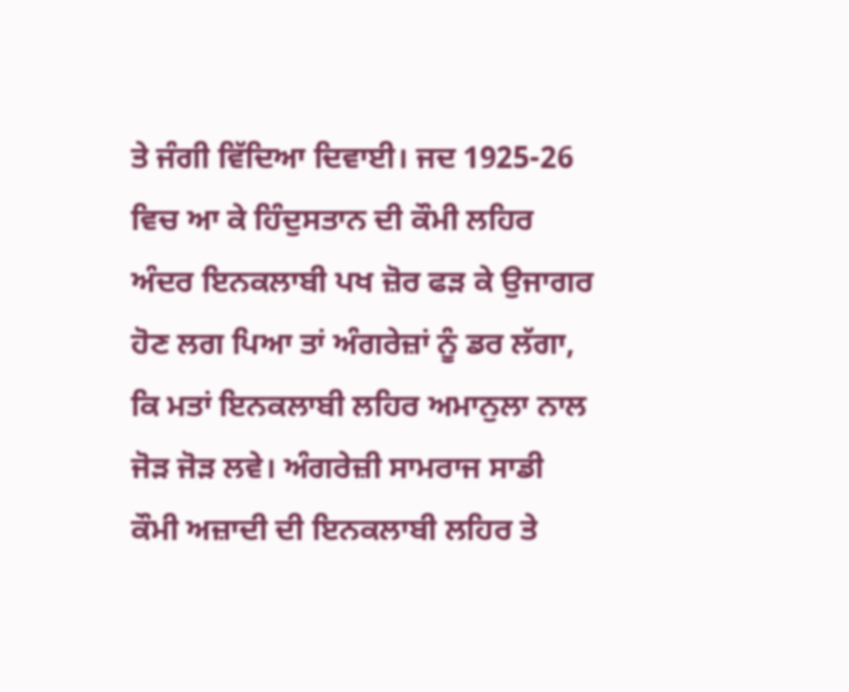ਤੇ ਜੰਗੀ ਵਿੱਦਿਆ ਦਿਵਾਈ। ਜਦ 1925-26 ਵਿਚ ਆ ਕੇ ਹਿੰਦੁਸਤਾਨ ਦੀ ਕੌਮੀ ਲਹਿਰ ਅੰਦਰ ਇਨਕਲਾਬੀ ਪਖ ਜ਼ੋਰ ਫੜ ਕੇ ਉਜਾਗਰ ਹੋਣ ਲਗ ਪਿਆ ਤਾਂ ਅੰਗਰੇਜ਼ਾਂ ਨੂੰ ਡਰ ਲੱਗਾ, ਕਿ ਮਤਾਂ ਇਨਕਲਾਬੀ ਲਹਿਰ ਅਮਾਨੁਲਾ ਨਾਲ ਜੋੜ ਜੋੜ ਲਵੇ। ਅੰਗਰੇਜ਼ੀ ਸਾਮਰਾਜ ਸਾਡੀ ਕੌਮੀ ਅਜ਼ਾਦੀ ਦੀ ਇਨਕਲਾਬੀ ਲਹਿਰ ਤੇ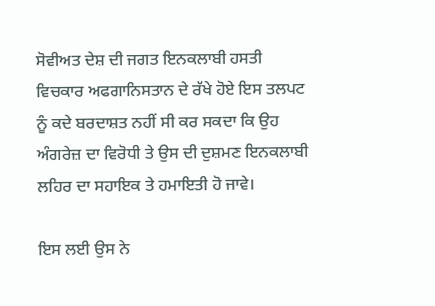ਸੋਵੀਅਤ ਦੇਸ਼ ਦੀ ਜਗਤ ਇਨਕਲਾਬੀ ਹਸਤੀ ਵਿਚਕਾਰ ਅਫਗਾਨਿਸਤਾਨ ਦੇ ਰੱਖੇ ਹੋਏ ਇਸ ਤਲਪਟ ਨੂੰ ਕਦੇ ਬਰਦਾਸ਼ਤ ਨਹੀਂ ਸੀ ਕਰ ਸਕਦਾ ਕਿ ਉਹ ਅੰਗਰੇਜ਼ ਦਾ ਵਿਰੋਧੀ ਤੇ ਉਸ ਦੀ ਦੁਸ਼ਮਣ ਇਨਕਲਾਬੀ ਲਹਿਰ ਦਾ ਸਹਾਇਕ ਤੇ ਹਮਾਇਤੀ ਹੋ ਜਾਵੇ।

ਇਸ ਲਈ ਉਸ ਨੇ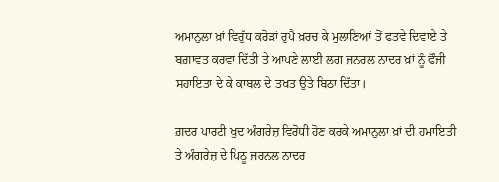ਅਮਾਨੁਲਾ ਖ਼ਾਂ ਵਿਰੁੱਧ ਕਰੋੜਾਂ ਰੁਪੈ ਖ਼ਰਚ ਕੇ ਮੁਲਾਣਿਆਂ ਤੋਂ ਫਤਵੇ ਦਿਵਾਏ ਤੇ ਬਗ਼ਾਵਤ ਕਰਵਾ ਦਿੱਤੀ ਤੇ ਆਪਣੇ ਲਾਈ ਲਗ ਜਨਰਲ ਨਾਦਰ ਖ਼ਾਂ ਨੂੰ ਫੌਜੀ ਸਹਾਇਤਾ ਦੇ ਕੇ ਕਾਬਲ ਦੇ ਤਖਤ ਉਤੇ ਬਿਠਾ ਦਿੱਤਾ।

ਗ਼ਦਰ ਪਾਰਟੀ ਖੁਦ ਅੰਗਰੇਜ਼ ਵਿਰੋਧੀ ਹੋਣ ਕਰਕੇ ਅਮਾਨੁਲਾ ਖ਼ਾਂ ਦੀ ਹਮਾਇਤੀ ਤੇ ਅੰਗਰੇਜ਼ ਦੇ ਪਿਠੂ ਜਰਨਲ ਨਾਦਰ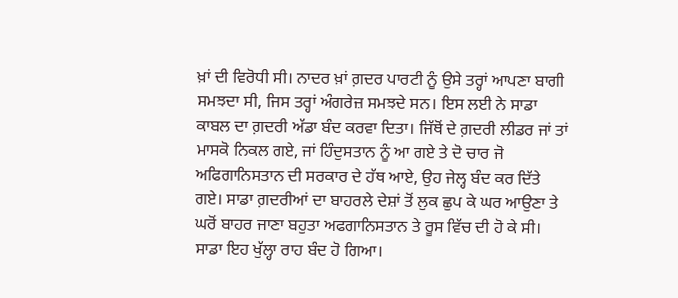ਖ਼ਾਂ ਦੀ ਵਿਰੋਧੀ ਸੀ। ਨਾਦਰ ਖ਼ਾਂ ਗ਼ਦਰ ਪਾਰਟੀ ਨੂੰ ਉਸੇ ਤਰ੍ਹਾਂ ਆਪਣਾ ਬਾਗੀ ਸਮਝਦਾ ਸੀ, ਜਿਸ ਤਰ੍ਹਾਂ ਅੰਗਰੇਜ਼ ਸਮਝਦੇ ਸਨ। ਇਸ ਲਈ ਨੇ ਸਾਡਾ ਕਾਬਲ ਦਾ ਗ਼ਦਰੀ ਅੱਡਾ ਬੰਦ ਕਰਵਾ ਦਿਤਾ। ਜਿੱਥੋਂ ਦੇ ਗ਼ਦਰੀ ਲੀਡਰ ਜਾਂ ਤਾਂ ਮਾਸਕੋ ਨਿਕਲ ਗਏ, ਜਾਂ ਹਿੰਦੁਸਤਾਨ ਨੂੰ ਆ ਗਏ ਤੇ ਦੋ ਚਾਰ ਜੋ ਅਫਿਗਾਨਿਸਤਾਨ ਦੀ ਸਰਕਾਰ ਦੇ ਹੱਥ ਆਏ, ਉਹ ਜੇਲ੍ਹ ਬੰਦ ਕਰ ਦਿੱਤੇ ਗਏ। ਸਾਡਾ ਗ਼ਦਰੀਆਂ ਦਾ ਬਾਹਰਲੇ ਦੇਸ਼ਾਂ ਤੋਂ ਲੁਕ ਛੁਪ ਕੇ ਘਰ ਆਉਣਾ ਤੇ ਘਰੋਂ ਬਾਹਰ ਜਾਣਾ ਬਹੁਤਾ ਅਫਗਾਨਿਸਤਾਨ ਤੇ ਰੂਸ ਵਿੱਚ ਦੀ ਹੋ ਕੇ ਸੀ। ਸਾਡਾ ਇਹ ਖੁੱਲ੍ਹਾ ਰਾਹ ਬੰਦ ਹੋ ਗਿਆ।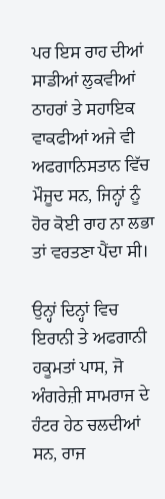ਪਰ ਇਸ ਰਾਹ ਦੀਆਂ ਸਾਡੀਆਂ ਲੁਕਵੀਆਂ ਠਾਹਰਾਂ ਤੇ ਸਹਾਇਕ ਵਾਕਫੀਆਂ ਅਜੇ ਵੀ ਅਫਗਾਨਿਸਤਾਨ ਵਿੱਚ ਮੌਜੂਦ ਸਨ, ਜਿਨ੍ਹਾਂ ਨੂੰ ਹੋਰ ਕੋਈ ਰਾਹ ਨਾ ਲਭਾ ਤਾਂ ਵਰਤਣਾ ਪੈਂਦਾ ਸੀ।

ਉਨ੍ਹਾਂ ਦਿਨ੍ਹਾਂ ਵਿਚ ਇਰਾਨੀ ਤੇ ਅਫਗਾਨੀ ਹਕੂਮਤਾਂ ਪਾਸ, ਜੋ ਅੰਗਰੇਜ਼ੀ ਸਾਮਰਾਜ ਦੇ ਹੰਟਰ ਹੇਠ ਚਲਦੀਆਂ ਸਨ, ਰਾਜ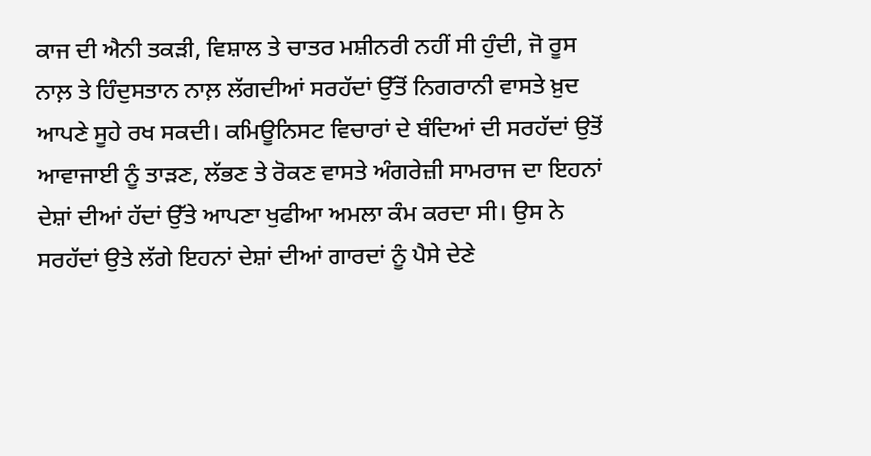ਕਾਜ ਦੀ ਐਨੀ ਤਕੜੀ, ਵਿਸ਼ਾਲ ਤੇ ਚਾਤਰ ਮਸ਼ੀਨਰੀ ਨਹੀਂ ਸੀ ਹੁੰਦੀ, ਜੋ ਰੂਸ ਨਾਲ਼ ਤੇ ਹਿੰਦੁਸਤਾਨ ਨਾਲ਼ ਲੱਗਦੀਆਂ ਸਰਹੱਦਾਂ ਉੱਤੋਂ ਨਿਗਰਾਨੀ ਵਾਸਤੇ ਖ਼ੁਦ ਆਪਣੇ ਸੂਹੇ ਰਖ ਸਕਦੀ। ਕਮਿਊਨਿਸਟ ਵਿਚਾਰਾਂ ਦੇ ਬੰਦਿਆਂ ਦੀ ਸਰਹੱਦਾਂ ਉਤੋਂ ਆਵਾਜਾਈ ਨੂੰ ਤਾੜਣ, ਲੱਭਣ ਤੇ ਰੋਕਣ ਵਾਸਤੇ ਅੰਗਰੇਜ਼ੀ ਸਾਮਰਾਜ ਦਾ ਇਹਨਾਂ ਦੇਸ਼ਾਂ ਦੀਆਂ ਹੱਦਾਂ ਉੱਤੇ ਆਪਣਾ ਖੁਫੀਆ ਅਮਲਾ ਕੰਮ ਕਰਦਾ ਸੀ। ਉਸ ਨੇ ਸਰਹੱਦਾਂ ਉਤੇ ਲੱਗੇ ਇਹਨਾਂ ਦੇਸ਼ਾਂ ਦੀਆਂ ਗਾਰਦਾਂ ਨੂੰ ਪੈਸੇ ਦੇਣੇ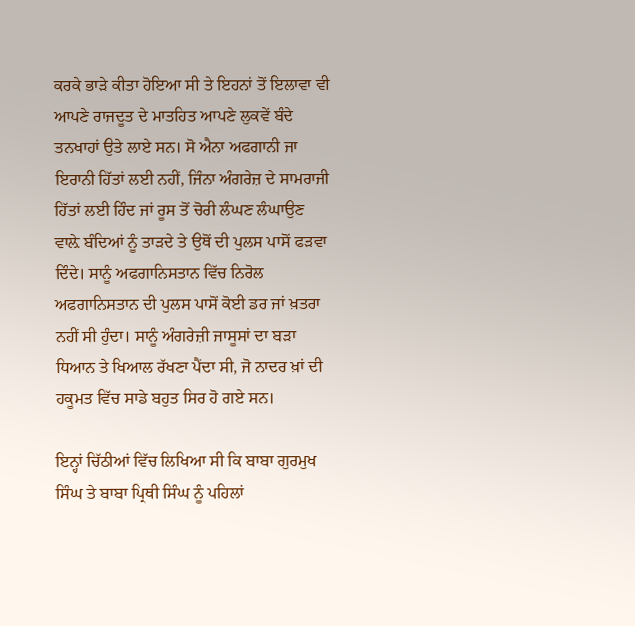ਕਰਕੇ ਭਾੜੇ ਕੀਤਾ ਹੋਇਆ ਸੀ ਤੇ ਇਹਨਾਂ ਤੋਂ ਇਲਾਵਾ ਵੀ ਆਪਣੇ ਰਾਜਦੂਤ ਦੇ ਮਾਤਹਿਤ ਆਪਣੇ ਲੁਕਵੇਂ ਬੰਦੇ ਤਨਖਾਹਾਂ ਉਤੇ ਲਾਏ ਸਨ। ਸੋ ਐਨਾ ਅਫਗਾਨੀ ਜਾ ਇਰਾਨੀ ਹਿੱਤਾਂ ਲਈ ਨਹੀਂ, ਜਿੰਨਾ ਅੰਗਰੇਜ਼ ਦੇ ਸਾਮਰਾਜੀ ਹਿੱਤਾਂ ਲਈ ਹਿੰਦ ਜਾਂ ਰੂਸ ਤੋਂ ਚੋਰੀ ਲੰਘਣ ਲੰਘਾਉਣ ਵਾਲ਼ੇ ਬੰਦਿਆਂ ਨੂੰ ਤਾੜਦੇ ਤੇ ਉਥੋਂ ਦੀ ਪੁਲਸ ਪਾਸੋਂ ਫੜਵਾ ਦਿੰਦੇ। ਸਾਨੂੰ ਅਫਗਾਨਿਸਤਾਨ ਵਿੱਚ ਨਿਰੋਲ ਅਫਗਾਨਿਸਤਾਨ ਦੀ ਪੁਲਸ ਪਾਸੋਂ ਕੋਈ ਡਰ ਜਾਂ ਖ਼ਤਰਾ ਨਹੀਂ ਸੀ ਹੁੰਦਾ। ਸਾਨੂੰ ਅੰਗਰੇਜ਼ੀ ਜਾਸੂਸਾਂ ਦਾ ਬੜਾ ਧਿਆਨ ਤੇ ਖਿਆਲ ਰੱਖਣਾ ਪੈਂਦਾ ਸੀ, ਜੋ ਨਾਦਰ ਖ਼ਾਂ ਦੀ ਹਕੂਮਤ ਵਿੱਚ ਸਾਡੇ ਬਹੁਤ ਸਿਰ ਹੋ ਗਏ ਸਨ।

ਇਨ੍ਹਾਂ ਚਿੱਠੀਆਂ ਵਿੱਚ ਲਿਖਿਆ ਸੀ ਕਿ ਬਾਬਾ ਗੁਰਮੁਖ ਸਿੰਘ ਤੇ ਬਾਬਾ ਪ੍ਰਿਥੀ ਸਿੰਘ ਨੂੰ ਪਹਿਲਾਂ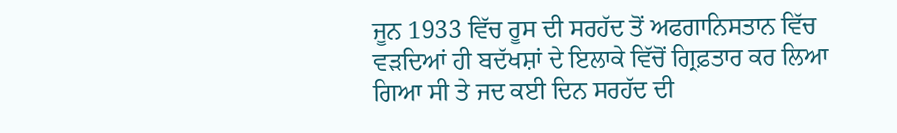ਜੂਨ 1933 ਵਿੱਚ ਰੂਸ ਦੀ ਸਰਹੱਦ ਤੋਂ ਅਫਗਾਨਿਸਤਾਨ ਵਿੱਚ ਵੜਦਿਆਂ ਹੀ ਬਦੱਖਸ਼ਾਂ ਦੇ ਇਲਾਕੇ ਵਿੱਚੋਂ ਗ੍ਰਿਫ਼ਤਾਰ ਕਰ ਲਿਆ ਗਿਆ ਸੀ ਤੇ ਜਦ ਕਈ ਦਿਨ ਸਰਹੱਦ ਦੀ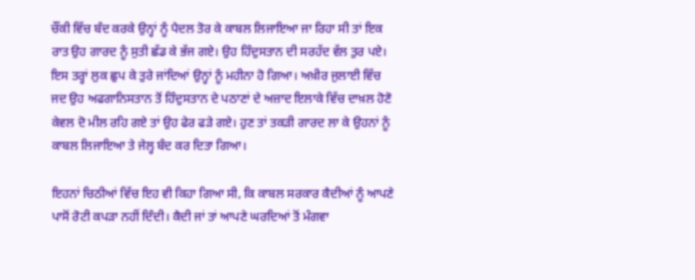ਚੌਂਕੀ ਵਿੱਚ ਬੰਦ ਕਰਕੇ ਉਨ੍ਹਾਂ ਨੂੰ ਪੈਦਲ ਤੋਰ ਕੇ ਕਾਬਲ ਲਿਜਾਇਆ ਜਾ ਰਿਹਾ ਸੀ ਤਾਂ ਇਕ ਰਾਤ ਉਹ ਗਾਰਦ ਨੂੰ ਸੁਤੀ ਛੱਡ ਕੇ ਭੱਜ ਗਏ। ਉਹ ਹਿੰਦੁਸਤਾਨ ਦੀ ਸਰਹੱਦ ਵੱਲ ਤੁਰ ਪਏ। ਇਸ ਤਰ੍ਹਾਂ ਲੁਕ ਛੁਪ ਕੇ ਤੁਰੇ ਜਾਂਦਿਆਂ ਉਨ੍ਹਾਂ ਨੂੰ ਮਹੀਨਾ ਹੋ ਗਿਆ। ਅਖ਼ੀਰ ਜੁਲਾਈ ਵਿੱਚ ਜਦ ਉਹ ਅਫਗਾਨਿਸਤਾਨ ਤੋਂ ਹਿੰਦੁਸਤਾਨ ਦੇ ਪਠਾਣਾਂ ਦੇ ਅਜ਼ਾਦ ਇਲਾਕੇ ਵਿੱਚ ਦਾਖ਼ਲ ਹੋਣੋ ਕੇਵਲ ਦੋ ਮੀਲ ਰਹਿ ਗਏ ਤਾਂ ਉਹ ਫੇਰ ਫੜੇ ਗਏ। ਹੁਣ ਤਾਂ ਤਕੜੀ ਗਾਰਦ ਲਾ ਕੇ ਉਹਨਾਂ ਨੂੰ ਕਾਬਲ ਲਿਜਾਇਆ ਤੇ ਜੇਲ੍ਹ ਬੰਦ ਕਰ ਦਿਤਾ ਗਿਆ।

ਇਹਨਾਂ ਚਿਠੀਆਂ ਵਿੱਚ ਇਹ ਵੀ ਕਿਹਾ ਗਿਆ ਸੀ, ਕਿ ਕਾਬਲ ਸਰਕਾਰ ਕੈਦੀਆਂ ਨੂੰ ਆਪਣੇ ਪਾਸੋਂ ਰੋਟੀ ਕਪੜਾ ਨਹੀਂ ਦਿੰਦੀ। ਕੈਦੀ ਜਾਂ ਤਾਂ ਆਪਣੇ ਘਰਦਿਆਂ ਤੋਂ ਮੰਗਵਾ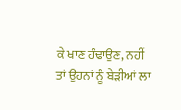ਕੇ ਖਾਣ ਹੰਢਾਉਣ, ਨਹੀਂ ਤਾਂ ਉਹਨਾਂ ਨੂੰ ਬੇੜੀਆਂ ਲਾ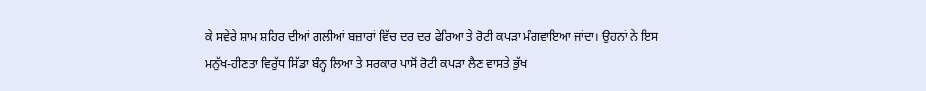ਕੇ ਸਵੇਰੇ ਸ਼ਾਮ ਸ਼ਹਿਰ ਦੀਆਂ ਗਲੀਆਂ ਬਜ਼ਾਰਾਂ ਵਿੱਚ ਦਰ ਦਰ ਫੇਰਿਆ ਤੇ ਰੋਟੀ ਕਪੜਾ ਮੰਗਵਾਇਆ ਜਾਂਦਾ। ਉਹਨਾਂ ਨੇ ਇਸ ਮਨੁੱਖ-ਹੀਣਤਾ ਵਿਰੁੱਧ ਸਿੱਡਾ ਬੰਨ੍ਹ ਲਿਆ ਤੇ ਸਰਕਾਰ ਪਾਸੋਂ ਰੋਟੀ ਕਪੜਾ ਲੈਣ ਵਾਸਤੇ ਭੁੱਖ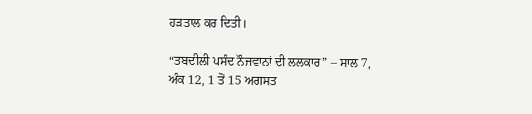ਹੜਤਾਲ ਕਰ ਦਿਤੀ।

“ਤਬਦੀਲੀ ਪਸੰਦ ਨੌਜਵਾਨਾਂ ਦੀ ਲਲਕਾਰ” – ਸਾਲ 7, ਅੰਕ 12, 1 ਤੋਂ 15 ਅਗਸਤ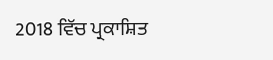2018 ਵਿੱਚ ਪ੍ਰਕਾਸ਼ਿਤ